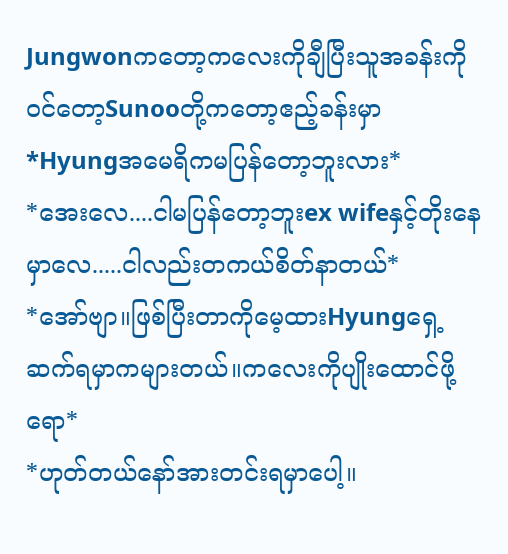Jungwonကတော့ကလေးကိုချီပြီးသူအခန်းကို၀င်တော့Sunooတို့ကတော့ဧည့်ခန်းမှာ
*Hyungအမေရိကမပြန်တော့ဘူးလား*
*အေးလေ....ငါမပြန်တော့ဘူးex wifeနှင့်တိုးနေမှာလေ.....ငါလည်းတကယ်စိတ်နာတယ်*
*အော်ဗျာ။ဖြစ်ပြီးတာကိုမေ့ထားHyungရှေ့ဆက်ရမှာကများတယ်။ကလေးကိုပျိုးထောင်ဖို့ရော*
*ဟုတ်တယ်နော်အားတင်းရမှာပေါ့။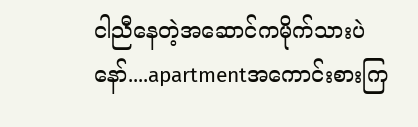ငါညီနေတဲ့အဆောင်ကမိုက်သားပဲနော်....apartmentအကောင်းစားကြ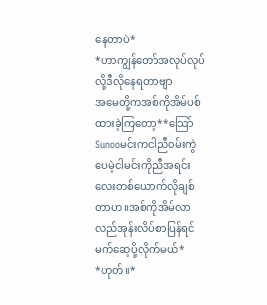နေတာပဲ*
*ဟာကျွန်တော်အလုပ်လုပ်လို့ဒီလိုနေရတာဗျာ
အမေတို့ကအစ်ကိုအိမ်ပစ်ထားခဲ့ကြတော့**သြော်Sunooမင်းကငါညီ၀မ်းကွဲပေမဲ့ငါမင်းကိုညီအရင်းလေးတစ်ယောက်လိုချစ်တာဟ။အစ်ကိုအိမ်လာလည်အုန်းလိပ်စာပြန်ရင်မက်ဆေ့ပို့လိုက်မယ်*
*ဟုတ်။*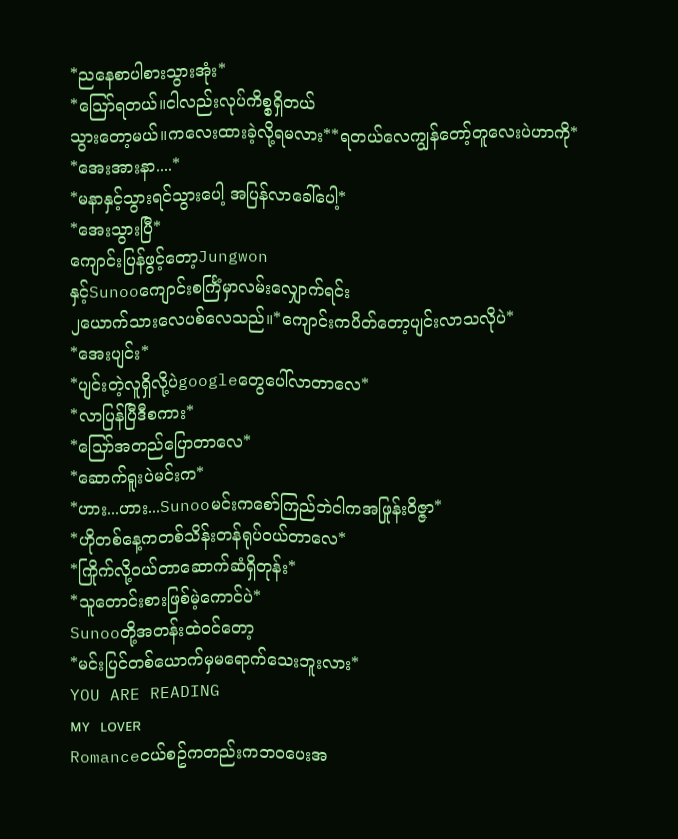*ညနေစာပါစားသွားအုံး*
*သြော်ရတယ်။ငါလည်းလုပ်ကိစ္စရှိတယ်
သွားတော့မယ်။ကလေးထားခဲ့လို့ရမလား**ရတယ်လေကျွန်တော့်တူလေးပဲဟာကို*
*အေးအားနာ....*
*မနာနှင့်သွားရင်သွားပေါ့ အပြန်လာခေါ်ပေါ့*
*အေးသွားပြီ*
ကျောင်းပြန်ဖွင့်တော့Jungwon
နှင့်Sunooကျောင်းစင်္ကြံမှာလမ်းလျှောက်ရင်း
၂ယောက်သားလေပစ်လေသည်။*ကျောင်းကပိတ်တော့ပျင်းလာသလိုပဲ*
*အေးပျင်း*
*ပျင်းတဲ့လူရှိလို့ပဲgoogleတွေပေါ်လာတာလေ*
*လာပြန်ပြီဒီစကား*
*သြော်အတည်ပြောတာလေ*
*ဆောက်ရူးပဲမင်းက*
*ဟား...ဟား...Sunooမင်းကစော်ကြည်ဘဲငါကအဖြုန်း၀ိဇ္ဇာ*
*ဟိုတစ်နေ့ကတစ်သိန်းတန်ရုပ်၀ယ်တာလေ*
*ကြိုက်လို့၀ယ်တာဆောက်ဆံရှိတုန်း*
*သူတောင်းစားဖြစ်မဲ့ကောင်ပဲ*
Sunooတို့အတန်းထဲ၀င်တော့
*မင်းပြင်တစ်ယောက်မှမရောက်သေးဘူးလား*
YOU ARE READING
ᴍʏ ʟᴏᴠᴇʀ
Romanceငယ်စဥ်ကတည်းကဘ၀ပေးအ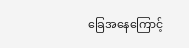ခြေအနေကြောင့်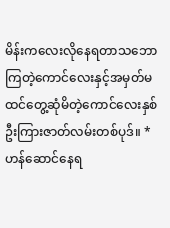မိန်းကလေးလိုနေရတာသဘောကြတဲ့ကောင်လေးနှင့်အမှတ်မထင်တွေ့ဆုံမိတဲ့ကောင်လေးနှစ်ဦးကြားဇာတ်လမ်းတစ်ပုဒ်။ *ဟန်ဆောင်နေရ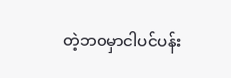တဲ့ဘ၀မှာငါပင်ပန်း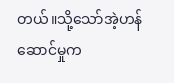တယ်။သို့သော်အဲ့ဟန်ဆောင်မှုက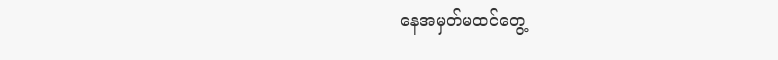နေအမှတ်မထင်တွေ့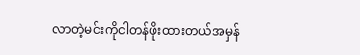လာတဲ့မင်းကိုငါတန်ဖိုးထားတယ်အမှန်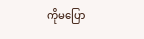ကိုမပြော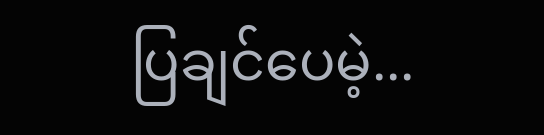ပြချင်ပေမဲ့...